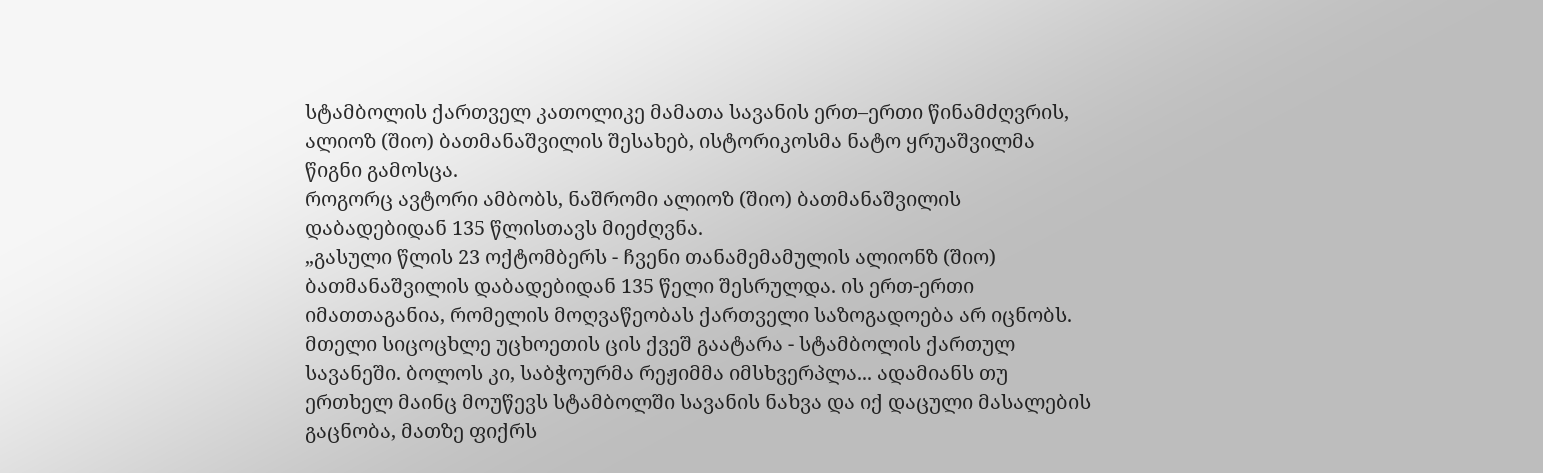სტამბოლის ქართველ კათოლიკე მამათა სავანის ერთ–ერთი წინამძღვრის, ალიოზ (შიო) ბათმანაშვილის შესახებ, ისტორიკოსმა ნატო ყრუაშვილმა წიგნი გამოსცა.
როგორც ავტორი ამბობს, ნაშრომი ალიოზ (შიო) ბათმანაშვილის დაბადებიდან 135 წლისთავს მიეძღვნა.
„გასული წლის 23 ოქტომბერს - ჩვენი თანამემამულის ალიონზ (შიო) ბათმანაშვილის დაბადებიდან 135 წელი შესრულდა. ის ერთ-ერთი იმათთაგანია, რომელის მოღვაწეობას ქართველი საზოგადოება არ იცნობს. მთელი სიცოცხლე უცხოეთის ცის ქვეშ გაატარა - სტამბოლის ქართულ სავანეში. ბოლოს კი, საბჭოურმა რეჟიმმა იმსხვერპლა... ადამიანს თუ ერთხელ მაინც მოუწევს სტამბოლში სავანის ნახვა და იქ დაცული მასალების გაცნობა, მათზე ფიქრს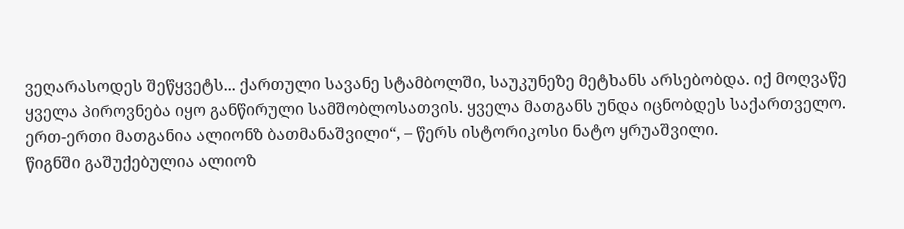ვეღარასოდეს შეწყვეტს... ქართული სავანე სტამბოლში, საუკუნეზე მეტხანს არსებობდა. იქ მოღვაწე ყველა პიროვნება იყო განწირული სამშობლოსათვის. ყველა მათგანს უნდა იცნობდეს საქართველო. ერთ-ერთი მათგანია ალიონზ ბათმანაშვილი“, – წერს ისტორიკოსი ნატო ყრუაშვილი.
წიგნში გაშუქებულია ალიოზ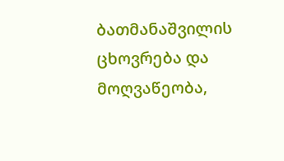ბათმანაშვილის ცხოვრება და მოღვაწეობა,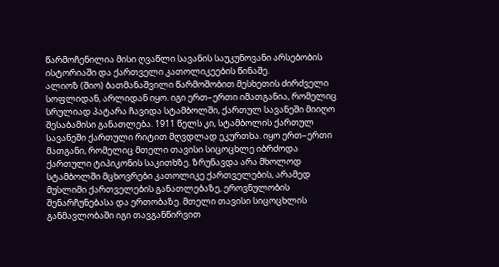წარმოჩენილია მისი ღვაწლი სავანის საუკუნოვანი არსებობის ისტორიაში და ქართველი კათოლიკეების წინაშე.
ალიოზ (შიო) ბათმანაშვილი წარმოშობით მესხეთის ძირძველი სოფლიდან, არლიდან იყო. იგი ერთ–ერთი იმათგანია, რომელიც სრულიად პატარა ჩავიდა სტამბოლში, ქართულ სავანეში მიიღო შესაბამისი განათლება. 1911 წელს კი, სტამბოლის ქართულ სავანეში ქართული რიტით მღვდლად ეკურთხა. იყო ერთ–ერთი მათგანი, რომელიც მთელი თავისი სიცოცხლე იბრძოდა ქართული ტიპიკონის საკითხზე. ზრუნავდა არა მხოლოდ სტამბოლში მცხოვრები კათოლიკე ქართველების, არამედ მუსლიმი ქართველების განათლებაზე, ეროვნულობის შენარჩუნებასა და ერთობაზე. მთელი თავისი სიცოცხლის განმავლობაში იგი თავგანწირვით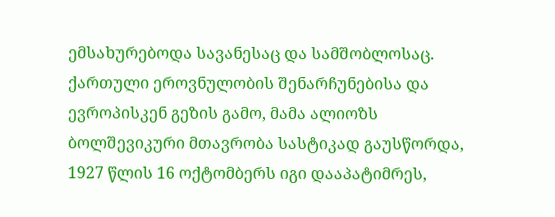ემსახურებოდა სავანესაც და სამშობლოსაც.
ქართული ეროვნულობის შენარჩუნებისა და ევროპისკენ გეზის გამო, მამა ალიოზს ბოლშევიკური მთავრობა სასტიკად გაუსწორდა, 1927 წლის 16 ოქტომბერს იგი დააპატიმრეს,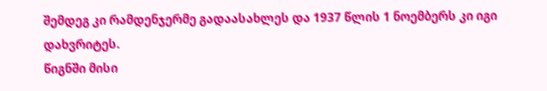შემდეგ კი რამდენჯერმე გადაასახლეს და 1937 წლის 1 ნოემბერს კი იგი დახვრიტეს.
წიგნში მისი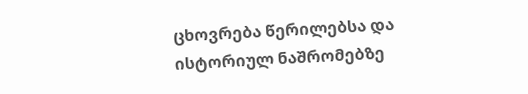ცხოვრება წერილებსა და ისტორიულ ნაშრომებზე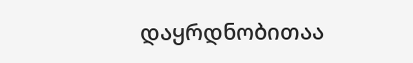დაყრდნობითაა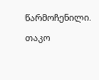წარმოჩენილი.
თაკო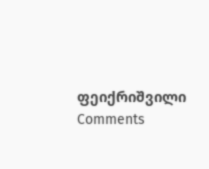ფეიქრიშვილი
Comments